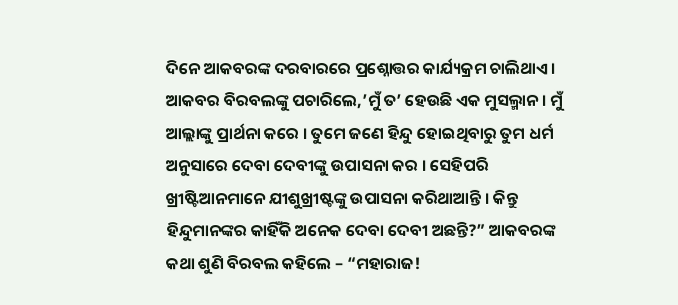ଦିନେ ଆକବରଙ୍କ ଦରବାରରେ ପ୍ରଶ୍ନୋତ୍ତର କାର୍ଯ୍ୟକ୍ରମ ଚାଲିଥାଏ । ଆକବର ବିରବଲଙ୍କୁ ପଚାରିଲେ,’ମୁଁ ତ’ ହେଉଛି ଏକ ମୁସଲ୍ମାନ । ମୁଁ ଆଲ୍ଲାଙ୍କୁ ପ୍ରାର୍ଥନା କରେ । ତୁମେ ଜଣେ ହିନ୍ଦୁ ହୋଇଥିବାରୁ ତୁମ ଧର୍ମ ଅନୁସାରେ ଦେବା ଦେବୀଙ୍କୁ ଉପାସନା କର । ସେହିପରି ଖ୍ରୀଷ୍ଟିଆନମାନେ ଯୀଶୁଖ୍ରୀଷ୍ଟଙ୍କୁ ଉପାସନା କରିଥାଆନ୍ତି । କିନ୍ତୁ ହିନ୍ଦୁମାନଙ୍କର କାହିଁକି ଅନେକ ଦେବା ଦେବୀ ଅଛନ୍ତି?” ଆକବରଙ୍କ କଥା ଶୁଣି ବିରବଲ କହିଲେ – “ମହାରାଜ!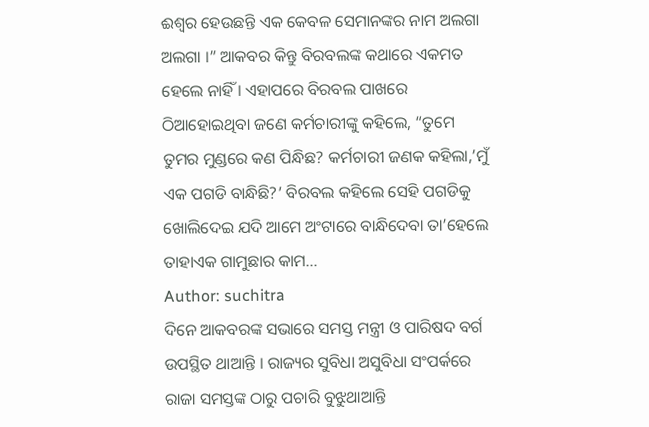ଈଶ୍ୱର ହେଉଛନ୍ତି ଏକ କେବଳ ସେମାନଙ୍କର ନାମ ଅଲଗା ଅଲଗା ।” ଆକବର କିନ୍ତୁ ବିରବଲଙ୍କ କଥାରେ ଏକମତ ହେଲେ ନାହିଁ । ଏହାପରେ ବିରବଲ ପାଖରେ ଠିଆହୋଇଥିବା ଜଣେ କର୍ମଚାରୀଙ୍କୁ କହିଲେ, “ତୁମେ ତୁମର ମୁଣ୍ଡରେ କଣ ପିନ୍ଧିଛ? କର୍ମଚାରୀ ଜଣକ କହିଲା,’ମୁଁ ଏକ ପଗଡି ବାନ୍ଧିଛି?’ ବିରବଲ କହିଲେ ସେହି ପଗଡିକୁ ଖୋଲିଦେଇ ଯଦି ଆମେ ଅଂଟାରେ ବାନ୍ଧିଦେବା ତା’ହେଲେ ତାହାଏକ ଗାମୁଛାର କାମ…
Author: suchitra
ଦିନେ ଆକବରଙ୍କ ସଭାରେ ସମସ୍ତ ମନ୍ତ୍ରୀ ଓ ପାରିଷଦ ବର୍ଗ ଉପସ୍ଥିତ ଥାଆନ୍ତି । ରାଜ୍ୟର ସୁବିଧା ଅସୁବିଧା ସଂପର୍କରେ ରାଜା ସମସ୍ତଙ୍କ ଠାରୁ ପଚାରି ବୁଝୁଥାଆନ୍ତି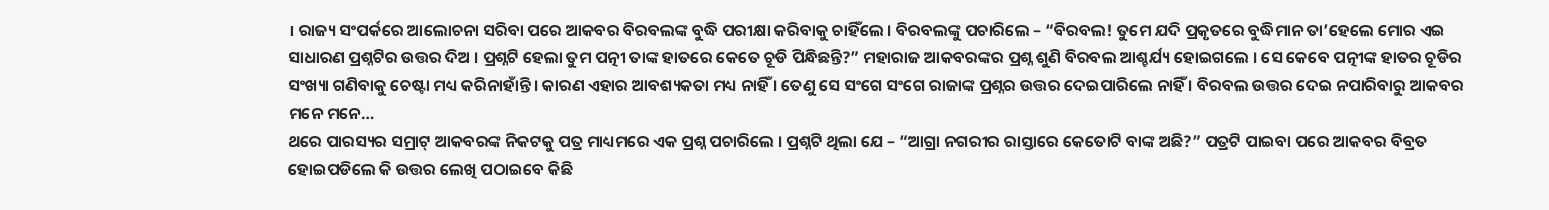। ରାଜ୍ୟ ସଂପର୍କରେ ଆଲୋଚନା ସରିବା ପରେ ଆକବର ବିରବଲଙ୍କ ବୁଦ୍ଧି ପରୀକ୍ଷା କରିବାକୁ ଚାହିଁଲେ । ବିରବଲଙ୍କୁ ପଚାରିଲେ – “ବିରବଲ! ତୁମେ ଯଦି ପ୍ରକୃତରେ ବୁଦ୍ଧିମାନ ତା’ହେଲେ ମୋର ଏଇ ସାଧାରଣ ପ୍ରଶ୍ନଟିର ଉତ୍ତର ଦିଅ । ପ୍ରଶ୍ନଟି ହେଲା ତୁମ ପତ୍ନୀ ତାଙ୍କ ହାତରେ କେତେ ଚୂଡି ପିନ୍ଧିଛନ୍ତି?” ମହାରାଜ ଆକବରଙ୍କର ପ୍ରଶ୍ନ ଶୁଣି ବିରବଲ ଆଶ୍ଚର୍ଯ୍ୟ ହୋଇଗଲେ । ସେ କେବେ ପତ୍ନୀଙ୍କ ହାତର ଚୂଡିର ସଂଖ୍ୟା ଗଣିବାକୁ ଚେଷ୍ଟା ମଧ୍ୟ କରିନାହାଁନ୍ତି । କାରଣ ଏହାର ଆବଶ୍ୟକତା ମଧ୍ୟ ନାହିଁ । ତେଣୁ ସେ ସଂଗେ ସଂଗେ ରାଜାଙ୍କ ପ୍ରଶ୍ନର ଉତ୍ତର ଦେଇପାରିଲେ ନାହିଁ । ବିରବଲ ଉତ୍ତର ଦେଇ ନପାରିବାରୁ ଆକବର ମନେ ମନେ…
ଥରେ ପାରସ୍ୟର ସମ୍ରାଟ୍ ଆକବରଙ୍କ ନିକଟକୁ ପତ୍ର ମାଧ୍ୟମରେ ଏକ ପ୍ରଶ୍ନ ପଚାରିଲେ । ପ୍ରଶ୍ନଟି ଥିଲା ଯେ – “ଆଗ୍ରା ନଗରୀର ରାସ୍ତାରେ କେତୋଟି ବାଙ୍କ ଅଛି?” ପତ୍ରଟି ପାଇବା ପରେ ଆକବର ବିବ୍ରତ ହୋଇପଡିଲେ କି ଉତ୍ତର ଲେଖି ପଠାଇବେ କିଛି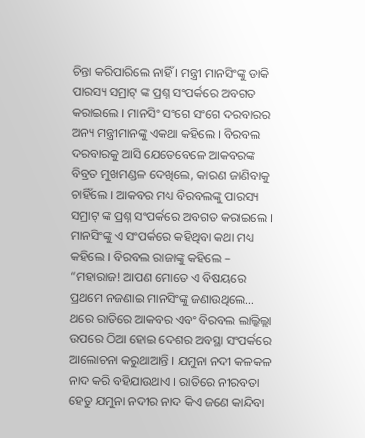ଚିନ୍ତା କରିପାରିଲେ ନାହିଁ । ମନ୍ତ୍ରୀ ମାନସିଂଙ୍କୁ ଡାକି ପାରସ୍ୟ ସମ୍ରାଟ୍ ଙ୍କ ପ୍ରଶ୍ନ ସଂପର୍କରେ ଅବଗତ କରାଇଲେ । ମାନସିଂ ସଂଗେ ସଂଗେ ଦରବାରର ଅନ୍ୟ ମନ୍ତ୍ରୀମାନଙ୍କୁ ଏକଥା କହିଲେ । ବିରବଲ ଦରବାରକୁ ଆସି ଯେତେବେଳେ ଆକବରଙ୍କ ବିବ୍ରତ ମୁଖମଣ୍ଡଳ ଦେଖିଲେ, କାରଣ ଜାଣିବାକୁ ଚାହିଁଲେ । ଆକବର ମଧ୍ୟ ବିରବଲଙ୍କୁ ପାରସ୍ୟ ସମ୍ରାଟ୍ ଙ୍କ ପ୍ରଶ୍ନ ସଂପର୍କରେ ଅବଗତ କରାଇଲେ । ମାନସିଂଙ୍କୁ ଏ ସଂପର୍କରେ କହିଥିବା କଥା ମଧ୍ୟ କହିଲେ । ବିରବଲ ରାଜାଙ୍କୁ କହିଲେ – “ମହାରାଜ! ଆପଣ ମୋତେ ଏ ବିଷୟରେ ପ୍ରଥମେ ନଜଣାଇ ମାନସିଂଙ୍କୁ ଜଣାଉଥିଲେ…
ଥରେ ରାତିରେ ଆକବର ଏବଂ ବିରବଲ ଲାଲ୍କିଲ୍ଲା ଉପରେ ଠିଆ ହୋଇ ଦେଶର ଅବସ୍ଥା ସଂପର୍କରେ ଆଲୋଚନା କରୁଥାଆନ୍ତି । ଯମୁନା ନଦୀ କଳକଳ ନାଦ କରି ବହିଯାଉଥାଏ । ରାତିରେ ନୀରବତା ହେତୁ ଯମୁନା ନଦୀର ନାଦ କିଏ ଜଣେ କାନ୍ଦିବା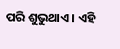ପରି ଶୁଭୁଥାଏ । ଏହି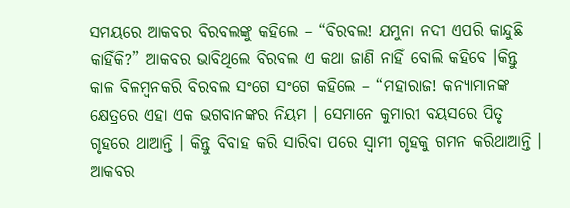ସମୟରେ ଆକବର ବିରବଲଙ୍କୁ କହିଲେ – “ବିରବଲ! ଯମୁନା ନଦୀ ଏପରି କାନ୍ଦୁଛି କାହିଁକି?” ଆକବର ଭାବିଥିଲେ ବିରବଲ ଏ କଥା ଜାଣି ନାହିଁ ବୋଲି କହିବେ ।କିନ୍ତୁ କାଳ ବିଳମ୍ବନକରି ବିରବଲ ସଂଗେ ସଂଗେ କହିଲେ – “ମହାରାଜ! କନ୍ୟାମାନଙ୍କ କ୍ଷେତ୍ରରେ ଏହା ଏକ ଭଗବାନଙ୍କର ନିୟମ । ସେମାନେ କୁମାରୀ ବୟସରେ ପିତୃ ଗୃହରେ ଥାଆନ୍ତି । କିନ୍ତୁ ବିବାହ କରି ସାରିବା ପରେ ସ୍ୱାମୀ ଗୃହକୁ ଗମନ କରିଥାଆନ୍ତି । ଆକବର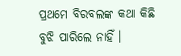ପ୍ରଥମେ ବିରବଲଙ୍କ କଥା କିଛି ବୁଝି ପାରିଲେ ନାହିଁ ।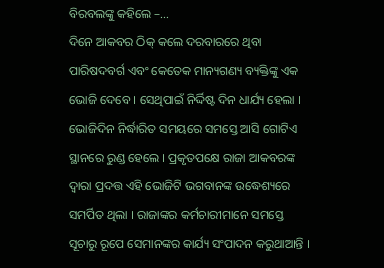ବିରବଲଙ୍କୁ କହିଲେ –…
ଦିନେ ଆକବର ଠିକ୍ କଲେ ଦରବାରରେ ଥିବା ପାରିଷଦବର୍ଗ ଏବଂ କେତେକ ମାନ୍ୟଗଣ୍ୟ ବ୍ୟକ୍ତିଙ୍କୁ ଏକ ଭୋଜି ଦେବେ । ସେଥିପାଇଁ ନିର୍ଦ୍ଦିଷ୍ଟ ଦିନ ଧାର୍ଯ୍ୟ ହେଲା । ଭୋଜିଦିନ ନିର୍ଦ୍ଧାରିତ ସମୟରେ ସମସ୍ତେ ଆସି ଗୋଟିଏ ସ୍ଥାନରେ ରୁଣ୍ଡ ହେଲେ । ପ୍ରକୃତପକ୍ଷେ ରାଜା ଆକବରଙ୍କ ଦ୍ୱାରା ପ୍ରଦତ୍ତ ଏହି ଭୋଜିଟି ଭଗବାନଙ୍କ ଉଦ୍ଧେଶ୍ୟରେ ସମର୍ପିତ ଥିଲା । ରାଜାଙ୍କର କର୍ମଚାରୀମାନେ ସମସ୍ତେ ସୂଚାରୁ ରୂପେ ସେମାନଙ୍କର କାର୍ଯ୍ୟ ସଂପାଦନ କରୁଥାଆନ୍ତି ।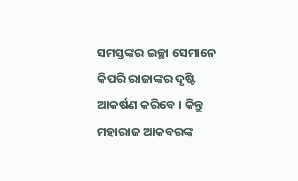ସମସ୍ତଙ୍କର ଇଚ୍ଛା ସେମାନେ କିପରି ରାଜାଙ୍କର ଦୃଷ୍ଟି ଆକର୍ଷଣ କରିବେ । କିନ୍ତୁ ମହାରାଜ ଆକବରଙ୍କ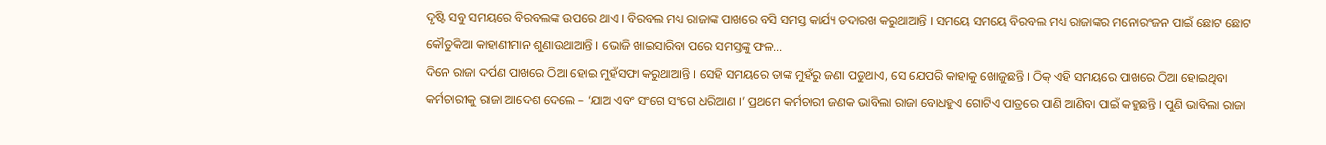ଦୃଷ୍ଟି ସବୁ ସମୟରେ ବିରବଲଙ୍କ ଉପରେ ଥାଏ । ବିରବଲ ମଧ୍ୟ ରାଜାଙ୍କ ପାଖରେ ବସି ସମସ୍ତ କାର୍ଯ୍ୟ ତଦାରଖ କରୁଥାଆନ୍ତି । ସମୟେ ସମୟେ ବିରବଲ ମଧ୍ୟ ରାଜାଙ୍କର ମନୋରଂଜନ ପାଇଁ ଛୋଟ ଛୋଟ କୌତୁକିଆ କାହାଣୀମାନ ଶୁଣାଉଥାଆନ୍ତି । ଭୋଜି ଖାଇସାରିବା ପରେ ସମସ୍ତଙ୍କୁ ଫଳ…
ଦିନେ ରାଜା ଦର୍ପଣ ପାଖରେ ଠିଆ ହୋଇ ମୁହଁସଫା କରୁଥାଆନ୍ତି । ସେହି ସମୟରେ ତାଙ୍କ ମୁହଁରୁ ଜଣା ପଡୁଥାଏ, ସେ ଯେପରି କାହାକୁ ଖୋଜୁଛନ୍ତି । ଠିକ୍ ଏହି ସମୟରେ ପାଖରେ ଠିଆ ହୋଇଥିବା କର୍ମଚାରୀକୁ ରାଜା ଆଦେଶ ଦେଲେ – ‘ଯାଅ ଏବଂ ସଂଗେ ସଂଗେ ଧରିଆଣ ।’ ପ୍ରଥମେ କର୍ମଚାରୀ ଜଣକ ଭାବିଲା ରାଜା ବୋଧହୁଏ ଗୋଟିଏ ପାତ୍ରରେ ପାଣି ଆଣିବା ପାଇଁ କହୁଛନ୍ତି । ପୁଣି ଭାବିଲା ରାଜା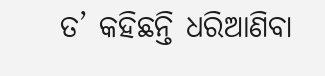ତ’ କହିଛନ୍ତି ଧରିଆଣିବା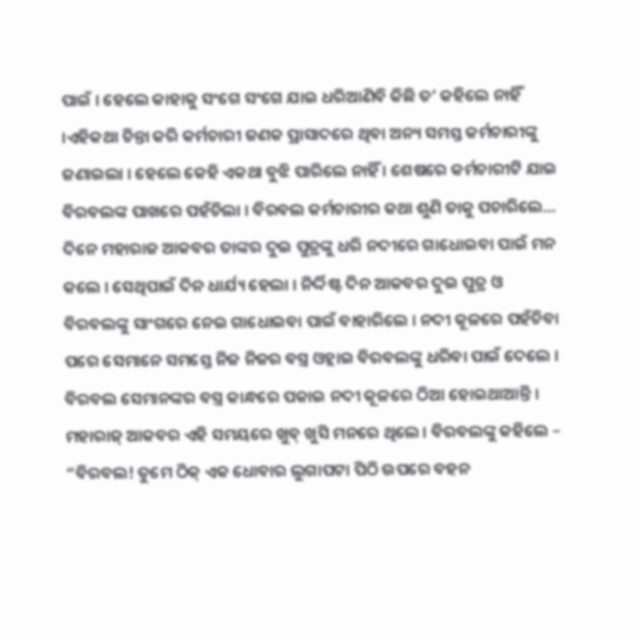ପାଇଁ । ହେଲେ କାହାକୁ ସଂଗେ ସଂଗେ ଯାଇ ଧରିଆଣିବି କିଛି ତ’ କହିଲେ ନାହିଁ ।ଏହିକଥା ଚିନ୍ତା କରି କର୍ମଚାରୀ ଜଣକ ପ୍ରାସାଦରେ ଥିବା ଅନ୍ୟ ସମସ୍ତ କର୍ମଚାରୀଙ୍କୁ ଜଣାଇଲା । ହେଲେ କେହି ଏକଥା ବୁଝି ପାରିଲେ ନାହିଁ । ଶେଷରେ କର୍ମଚାରୀଟି ଯାଇ ବିରବଲଙ୍କ ପାଖରେ ପହଁଚିଲା । ବିରବଲ କର୍ମଚାରୀର କଥା ଶୁଣି ତାକୁ ପଚାରିଲେ…
ଦିନେ ମହାରାଜ ଆକବର ତାଙ୍କର ଦୁଇ ପୁତ୍ରଙ୍କୁ ଧରି ନଦୀରେ ଗାଧୋଇବା ପାଇଁ ମନ କଲେ । ସେଥିପାଇଁ ଦିନ ଧାର୍ଯ୍ୟ ହେଲା । ନିର୍ଦ୍ଦିଷ୍ଟ ଦିନ ଆକବର ଦୁଇ ପୁତ୍ର ଓ ବିରବଲଙ୍କୁ ସାଂଗରେ ନେଇ ଗାଧୋଇବା ପାଇଁ ବାହାରିଲେ । ନଦୀ କୂଳରେ ପହଁଚିବା ପରେ ସେମାନେ ସମସ୍ତେ ନିଜ ନିଜର ବସ୍ତ୍ର ଓହ୍ଲାଇ ବିରବଲଙ୍କୁ ଧରିବା ପାଇଁ ଦେଲେ । ବିରବଲ ସେମାନଙ୍କର ବସ୍ତ୍ର କାନ୍ଧରେ ପକାଇ ନଦୀ କୂଳରେ ଠିଆ ହୋଇଥାଆନ୍ତି । ମହାରାଜ୍ ଆକବର ଏହି ସମୟରେ ଖୁବ୍ ଖୁସି ମନରେ ଥିଲେ । ବିରବଲଙ୍କୁ କହିଲେ – “ବିରବଲ! ତୁମେ ଠିକ୍ ଏକ ଧୋବାର ଲୁଗାପଟା ପିଠି ଉପରେ ବହନ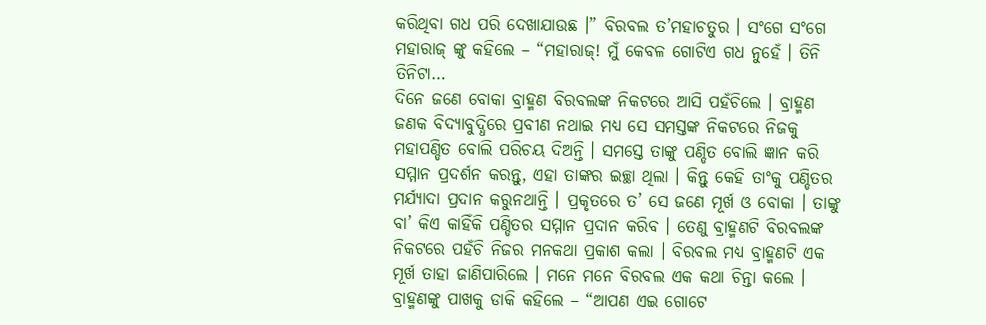କରିଥିବା ଗଧ ପରି ଦେଖାଯାଉଛ ।” ବିରବଲ ତ’ମହାଚତୁର । ସଂଗେ ସଂଗେ ମହାରାଜ୍ ଙ୍କୁ କହିଲେ – “ମହାରାଜ୍! ମୁଁ କେବଳ ଗୋଟିଏ ଗଧ ନୁହେଁ । ତିନି ତିନିଟା…
ଦିନେ ଜଣେ ବୋକା ବ୍ରାହ୍ମଣ ବିରବଲଙ୍କ ନିକଟରେ ଆସି ପହଁଚିଲେ । ବ୍ରାହ୍ମଣ ଜଣକ ବିଦ୍ୟାବୁଦ୍ଧିରେ ପ୍ରବୀଣ ନଥାଇ ମଧ୍ୟ ସେ ସମସ୍ତଙ୍କ ନିକଟରେ ନିଜକୁ ମହାପଣ୍ଡିତ ବୋଲି ପରିଚୟ ଦିଅନ୍ତି । ସମସ୍ତେ ତାଙ୍କୁ ପଣ୍ଡିତ ବୋଲି ଜ୍ଞାନ କରି ସମ୍ମାନ ପ୍ରଦର୍ଶନ କରନ୍ତୁ, ଏହା ତାଙ୍କର ଇଚ୍ଛା ଥିଲା । କିନ୍ତୁ କେହି ତାଂକୁ ପଣ୍ଡିତର ମର୍ଯ୍ୟାଦା ପ୍ରଦାନ କରୁନଥାନ୍ତି । ପ୍ରକୃତରେ ତ’ ସେ ଜଣେ ମୂର୍ଖ ଓ ବୋକା । ତାଙ୍କୁ ବା’ କିଏ କାହିଁକି ପଣ୍ଡିତର ସମ୍ମାନ ପ୍ରଦାନ କରିବ । ତେଣୁ ବ୍ରାହ୍ମଣଟି ବିରବଲଙ୍କ ନିକଟରେ ପହଁଚି ନିଜର ମନକଥା ପ୍ରକାଶ କଲା । ବିରବଲ ମଧ୍ୟ ବ୍ରାହ୍ମଣଟି ଏକ ମୂର୍ଖ ତାହା ଜାଣିପାରିଲେ । ମନେ ମନେ ବିରବଲ ଏକ କଥା ଚିନ୍ତା କଲେ । ବ୍ରାହ୍ମଣଙ୍କୁ ପାଖକୁ ଡାକି କହିଲେ – “ଆପଣ ଏଇ ଗୋଟେ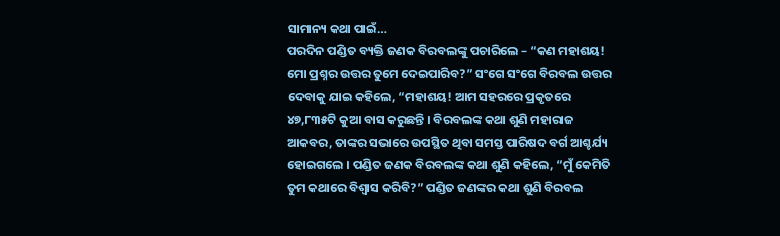ସାମାନ୍ୟ କଥା ପାଇଁ…
ପରଦିନ ପଣ୍ଡିତ ବ୍ୟକ୍ତି ଜଣକ ବିରବଲଙ୍କୁ ପଚାରିଲେ – “କଣ ମହାଶୟ! ମୋ ପ୍ରଶ୍ନର ଉତ୍ତର ତୁମେ ଦେଇପାରିବ?” ସଂଗେ ସଂଗେ ବିରବଲ ଉତ୍ତର ଦେବାକୁ ଯାଇ କହିଲେ, “ମହାଶୟ! ଆମ ସହରରେ ପ୍ରକୃତରେ ୪୭,୮୩୫ଟି କୁଆ ବାସ କରୁଛନ୍ତି । ବିରବଲଙ୍କ କଥା ଶୁଣି ମହାରାଜ ଆକବର, ତାଙ୍କର ସଭାରେ ଉପସ୍ଥିତ ଥିବା ସମସ୍ତ ପାରିଷଦ ବର୍ଗ ଆଶ୍ଚର୍ଯ୍ୟ ହୋଇଗଲେ । ପଣ୍ଡିତ ଜଣକ ବିରବଲଙ୍କ କଥା ଶୁଣି କହିଲେ, “ମୁଁ କେମିତି ତୁମ କଥାରେ ବିଶ୍ୱାସ କରିବି?” ପଣ୍ଡିତ ଜଣଙ୍କର କଥା ଶୁଣି ବିରବଲ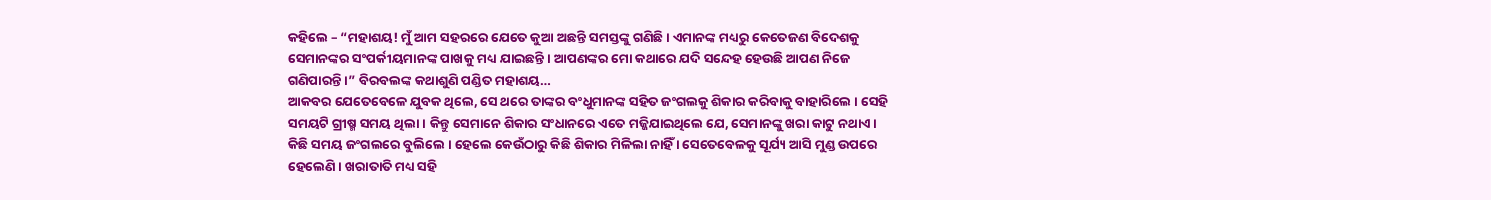କହିଲେ – “ମହାଶୟ! ମୁଁ ଆମ ସହରରେ ଯେତେ କୁଆ ଅଛନ୍ତି ସମସ୍ତଙ୍କୁ ଗଣିଛି । ଏମାନଙ୍କ ମଧ୍ୟରୁ କେତେଜଣ ବିଦେଶକୁ ସେମାନଙ୍କର ସଂପର୍କୀୟମାନଙ୍କ ପାଖକୁ ମଧ୍ୟ ଯାଇଛନ୍ତି । ଆପଣଙ୍କର ମୋ କଥାରେ ଯଦି ସନ୍ଦେହ ହେଉଛି ଆପଣ ନିଜେ ଗଣିପାରନ୍ତି ।” ବିରବଲଙ୍କ କଥାଶୁଣି ପଣ୍ଡିତ ମହାଶୟ…
ଆକବର ଯେତେବେଳେ ଯୁବକ ଥିଲେ, ସେ ଥରେ ତାଙ୍କର ବଂଧୁମାନଙ୍କ ସହିତ ଜଂଗଲକୁ ଶିକାର କରିବାକୁ ବାହାରିଲେ । ସେହି ସମୟଟି ଗ୍ରୀଷ୍ମ ସମୟ ଥିଲା । କିନ୍ତୁ ସେମାନେ ଶିକାର ସଂଧାନରେ ଏତେ ମଜ୍ଜିଯାଇଥିଲେ ଯେ, ସେମାନଙ୍କୁ ଖରା କାଟୁ ନଥାଏ । କିଛି ସମୟ ଜଂଗଲରେ ବୁଲିଲେ । ହେଲେ କେଉଁଠାରୁ କିଛି ଶିକାର ମିଳିଲା ନାହିଁ । ସେତେବେଳକୁ ସୂର୍ଯ୍ୟ ଆସି ମୁଣ୍ଡ ଉପରେ ହେଲେଣି । ଖରାତାତି ମଧ୍ୟ ସହି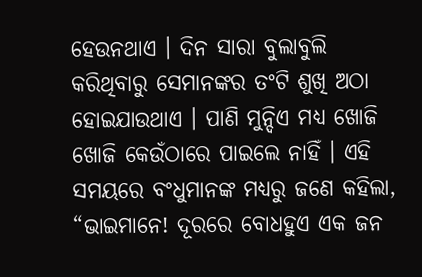ହେଉନଥାଏ । ଦିନ ସାରା ବୁଲାବୁଲି କରିଥିବାରୁ ସେମାନଙ୍କର ତଂଟି ଶୁଖି ଅଠା ହୋଇଯାଉଥାଏ । ପାଣି ମୁନ୍ଦିଏ ମଧ୍ୟ ଖୋଜି ଖୋଜି କେଉଁଠାରେ ପାଇଲେ ନାହିଁ । ଏହି ସମୟରେ ବଂଧୁମାନଙ୍କ ମଧ୍ୟରୁ ଜଣେ କହିଲା, “ଭାଇମାନେ! ଦୂରରେ ବୋଧହୁଏ ଏକ ଜନ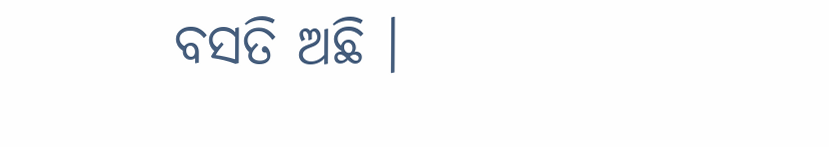ବସତି ଅଛି ।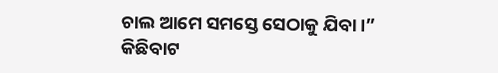ଚାଲ ଆମେ ସମସ୍ତେ ସେଠାକୁ ଯିବା ।” କିଛିବାଟ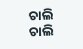ଚାଲି ଚାଲି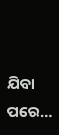ଯିବା ପରେ…